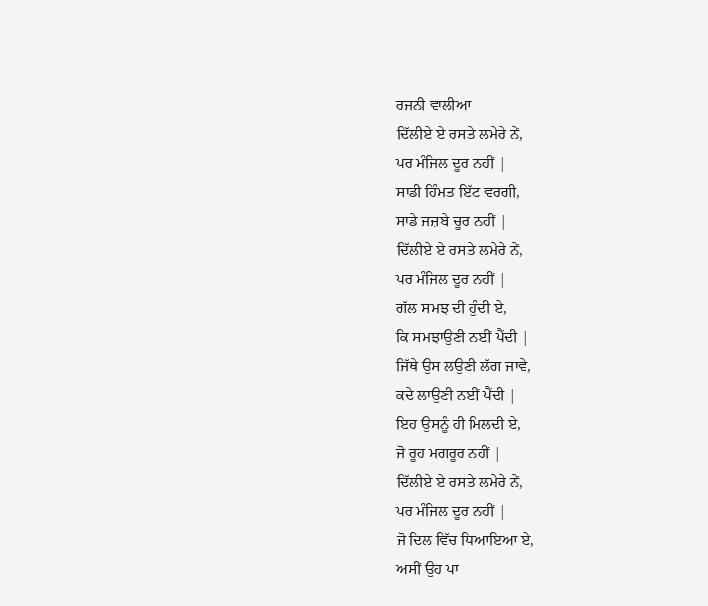ਰਜਨੀ ਵਾਲੀਆ
ਦਿੱਲੀਏ ਏ ਰਸਤੇ ਲਮੇਰੇ ਨੇਂ,
ਪਰ ਮੰਜਿਲ ਦੂਰ ਨਹੀਂ |
ਸਾਡੀ ਹਿੰਮਤ ਇੱਟ ਵਰਗੀ,
ਸਾਡੇ ਜਜ਼ਬੇ ਚੂਰ ਨਹੀਂ |
ਦਿੱਲੀਏ ਏ ਰਸਤੇ ਲਮੇਰੇ ਨੇਂ,
ਪਰ ਮੰਜਿਲ ਦੂਰ ਨਹੀਂ |
ਗੱਲ ਸਮਝ ਦੀ ਹੁੰਦੀ ਏ,
ਕਿ ਸਮਝਾਉਣੀ ਨਈਂ ਪੈਂਦੀ |
ਜਿੱਥੇ ਉਸ ਲਉਣੀ ਲੱਗ ਜਾਵੇ,
ਕਦੇ ਲਾਉਣੀ ਨਈਂ ਪੈਂਦੀ |
ਇਹ ਉਸਨੂੰ ਹੀ ਮਿਲਦੀ ਏ,
ਜੋ ਰੂਹ ਮਗਰੂਰ ਨਹੀਂ |
ਦਿੱਲੀਏ ਏ ਰਸਤੇ ਲਮੇਰੇ ਨੇਂ,
ਪਰ ਮੰਜਿਲ ਦੂਰ ਨਹੀਂ |
ਜੋ ਦਿਲ ਵਿੱਚ ਧਿਆਇਆ ਏ,
ਅਸੀਂ ਉਹ ਪਾ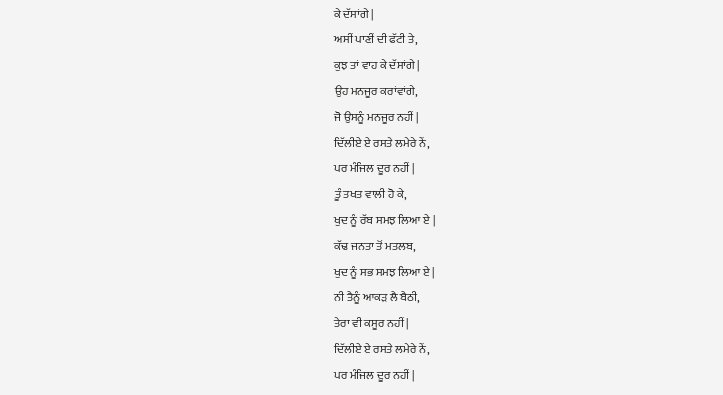ਕੇ ਦੱਸਾਂਗੇ |
ਅਸੀਂ ਪਾਣੀਂ ਦੀ ਫੱਟੀ ਤੇ,
ਕੁਝ ਤਾਂ ਵਾਹ ਕੇ ਦੱਸਾਂਗੇ |
ਉਹ ਮਨਜੂਰ ਕਰਾਂਵਾਂਗੇ,
ਜੋ ਉਸਨੂੰ ਮਨਜੂਰ ਨਹੀਂ |
ਦਿੱਲੀਏ ਏ ਰਸਤੇ ਲਮੇਰੇ ਨੇਂ,
ਪਰ ਮੰਜਿਲ ਦੂਰ ਨਹੀਂ |
ਤੂੰ ਤਖਤ ਵਾਲੀ ਹੋ ਕੇ,
ਖੁਦ ਨੂੰ ਰੱਬ ਸਮਝ ਲਿਆ ਏ |
ਕੱਢ ਜਨਤਾ ਤੋਂ ਮਤਲਬ,
ਖੁਦ ਨੂੰ ਸਭ ਸਮਝ ਲਿਆ ਏ |
ਨੀ ਤੈਨੂੰ ਆਕੜ ਲੈ ਬੈਠੀ,
ਤੇਰਾ ਵੀ ਕਸੂਰ ਨਹੀਂ |
ਦਿੱਲੀਏ ਏ ਰਸਤੇ ਲਮੇਰੇ ਨੇਂ,
ਪਰ ਮੰਜਿਲ ਦੂਰ ਨਹੀਂ |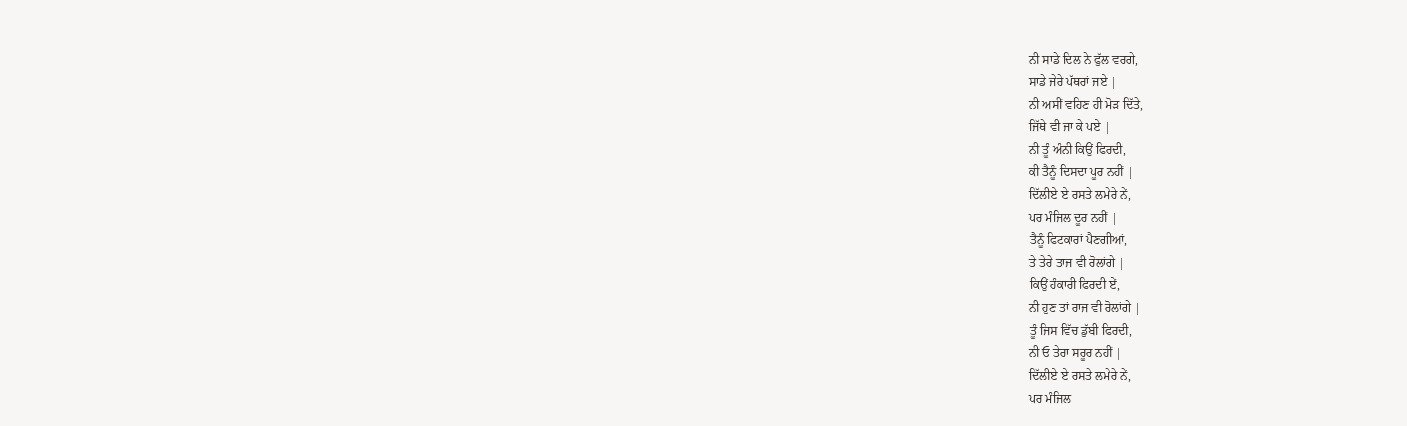ਨੀ ਸਾਡੇ ਦਿਲ ਨੇ ਫੁੱਲ ਵਰਗੇ,
ਸਾਡੇ ਜੇਰੇ ਪੱਥਰਾਂ ਜਏ |
ਨੀ ਅਸੀਂ ਵਹਿਣ ਹੀ ਮੋੜ ਦਿੱਤੇ,
ਜਿੱਥੇ ਵੀ ਜਾ ਕੇ ਪਏ |
ਨੀ ਤੂੰ ਅੰਨੀ ਕਿਉਂ ਫਿਰਦੀ,
ਕੀ ਤੈਨੂੰ ਦਿਸਦਾ ਪੂਰ ਨਹੀਂ |
ਦਿੱਲੀਏ ਏ ਰਸਤੇ ਲਮੇਰੇ ਨੇਂ,
ਪਰ ਮੰਜਿਲ ਦੂਰ ਨਹੀਂ |
ਤੈਨੂੰ ਫਿਟਕਾਰਾਂ ਪੈਣਗੀਆਂ,
ਤੇ ਤੇਰੇ ਤਾਜ ਵੀ ਰੋਲਾਂਗੇ |
ਕਿਉਂ ਹੰਕਾਰੀ ਫਿਰਦੀ ਏਂ,
ਨੀ ਹੁਣ ਤਾਂ ਰਾਜ ਵੀ ਰੋਲਾਂਗੇ |
ਤੂੰ ਜਿਸ ਵਿੱਚ ਡੁੱਬੀ ਫਿਰਦੀ,
ਨੀ ਓ ਤੇਰਾ ਸਰੂਰ ਨਹੀਂ |
ਦਿੱਲੀਏ ਏ ਰਸਤੇ ਲਮੇਰੇ ਨੇਂ,
ਪਰ ਮੰਜਿਲ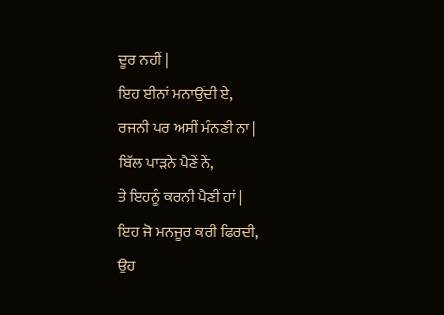ਦੂਰ ਨਹੀਂ |
ਇਹ ਈਨਾਂ ਮਨਾਉਂਦੀ ਏ,
ਰਜਨੀ ਪਰ ਅਸੀਂ ਮੰਨਣੀ ਨਾ |
ਬਿੱਲ ਪਾੜਨੇ ਪੈਣੇਂ ਨੇਂ,
ਤੇ ਇਹਨੂੰ ਕਰਨੀ ਪੈਣੀਂ ਹਾਂ |
ਇਹ ਜੋ ਮਨਜੂਰ ਕਰੀ ਫਿਰਦੀ,
ਉਹ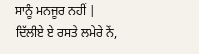ਸਾਨੂੰ ਮਨਜੂਰ ਨਹੀਂ |
ਦਿੱਲੀਏ ਏ ਰਸਤੇ ਲਮੇਰੇ ਨੇਂ,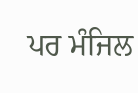ਪਰ ਮੰਜਿਲ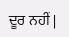ਦੂਰ ਨਹੀਂ |